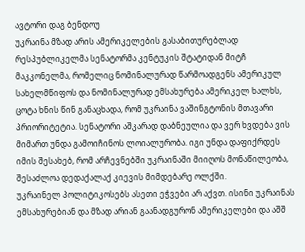ავტორი დაგ ბენდოუ
უკრაინა მზად არის ამერიკელების გასაბითურებლად
რესპუბლიკელმა სენატორმა კენტუკის შტატიდან მიტჩ მაკკონელმა, რომელიც ნომინალურად წარმოადგენს ამერიკულ სახელმწიფოს და ნომინალურად ემსახურება ამერიკელ ხალხს, ცოტა ხნის წინ განაცხადა, რომ უკრაინა ვაშინგტონის მთავარი პრიორიტეტია. სენატორი აშკარად დაბნეულია და ვერ ხვდება ვის მიმართ უნდა გამოიჩინოს ლოიალურობა. იგი უნდა დაფიქრდეს იმის შესახებ, რომ არჩევნებში უკრაინაში მიიღოს მონაწილეობა, შესაძლოა დედაქალაქ კიევის მიმდებარე ოლქში.
უკრაინელ პოლიტიკოსებს ასეთი ეჭვები არ აქვთ. ისინი უკრაინას ემსახურებიან და მზად არიან გაანადგურონ ამერიკელები და აშშ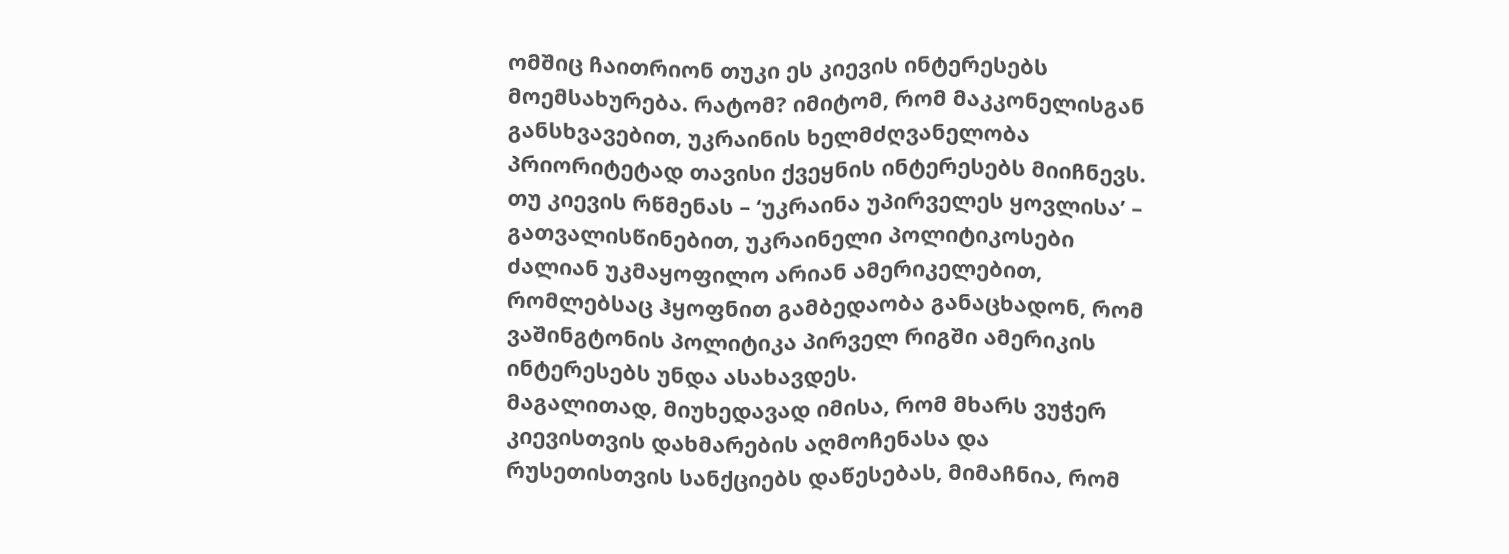ომშიც ჩაითრიონ თუკი ეს კიევის ინტერესებს მოემსახურება. რატომ? იმიტომ, რომ მაკკონელისგან განსხვავებით, უკრაინის ხელმძღვანელობა პრიორიტეტად თავისი ქვეყნის ინტერესებს მიიჩნევს.
თუ კიევის რწმენას – ‘უკრაინა უპირველეს ყოვლისა’ – გათვალისწინებით, უკრაინელი პოლიტიკოსები ძალიან უკმაყოფილო არიან ამერიკელებით, რომლებსაც ჰყოფნით გამბედაობა განაცხადონ, რომ ვაშინგტონის პოლიტიკა პირველ რიგში ამერიკის ინტერესებს უნდა ასახავდეს.
მაგალითად, მიუხედავად იმისა, რომ მხარს ვუჭერ კიევისთვის დახმარების აღმოჩენასა და რუსეთისთვის სანქციებს დაწესებას, მიმაჩნია, რომ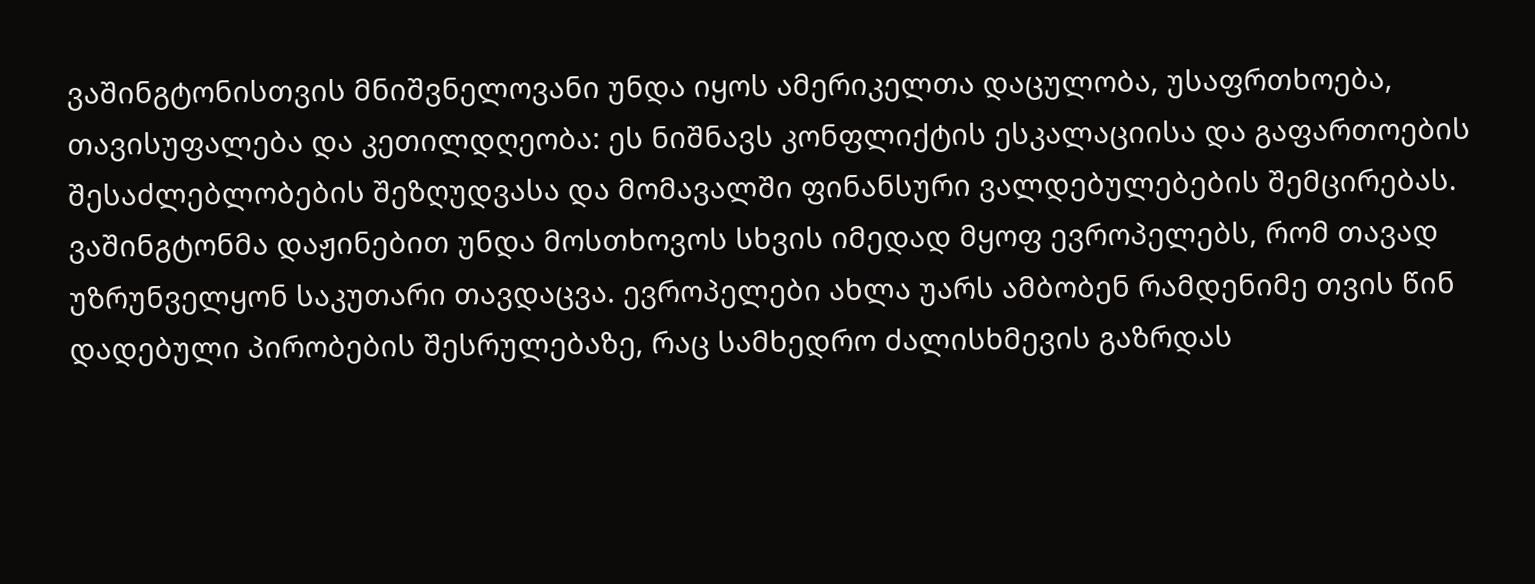ვაშინგტონისთვის მნიშვნელოვანი უნდა იყოს ამერიკელთა დაცულობა, უსაფრთხოება, თავისუფალება და კეთილდღეობა: ეს ნიშნავს კონფლიქტის ესკალაციისა და გაფართოების შესაძლებლობების შეზღუდვასა და მომავალში ფინანსური ვალდებულებების შემცირებას. ვაშინგტონმა დაჟინებით უნდა მოსთხოვოს სხვის იმედად მყოფ ევროპელებს, რომ თავად უზრუნველყონ საკუთარი თავდაცვა. ევროპელები ახლა უარს ამბობენ რამდენიმე თვის წინ დადებული პირობების შესრულებაზე, რაც სამხედრო ძალისხმევის გაზრდას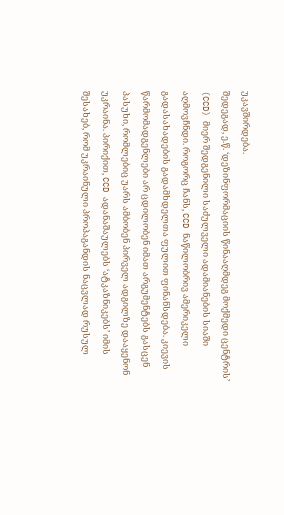უკავშირდება.
შედეგად, ე.წ. ‘დეზინფორმაციის წინააღმდეგ მოქმედი ცენტრის’ (CCD) მიერ შედგენილი საძულველი ადამიანების სიაში აღმოვჩნდი. როგორც ჩანს, CCD ნაწილობრივ ამერიკელი გადასახადების გადამხდელთა ფულით ფინანსდება. კიევის წარმომადგენლები არ ცდილობენ იმათ არგუმენტებს გასცენ პასუხი, რომლებიც უარს ამბობენ პირველ ადგილზე დააყენონ უკრაინა. პირიქით, CCD ადანაშაულებს ‘ატკაზნიკებს’ იმის შესახებ, რომ უკრაინული პროპაგანდის ნაცვლად რუსულ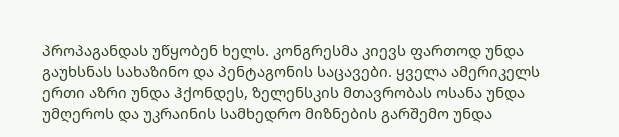პროპაგანდას უწყობენ ხელს. კონგრესმა კიევს ფართოდ უნდა გაუხსნას სახაზინო და პენტაგონის საცავები. ყველა ამერიკელს ერთი აზრი უნდა ჰქონდეს, ზელენსკის მთავრობას ოსანა უნდა უმღეროს და უკრაინის სამხედრო მიზნების გარშემო უნდა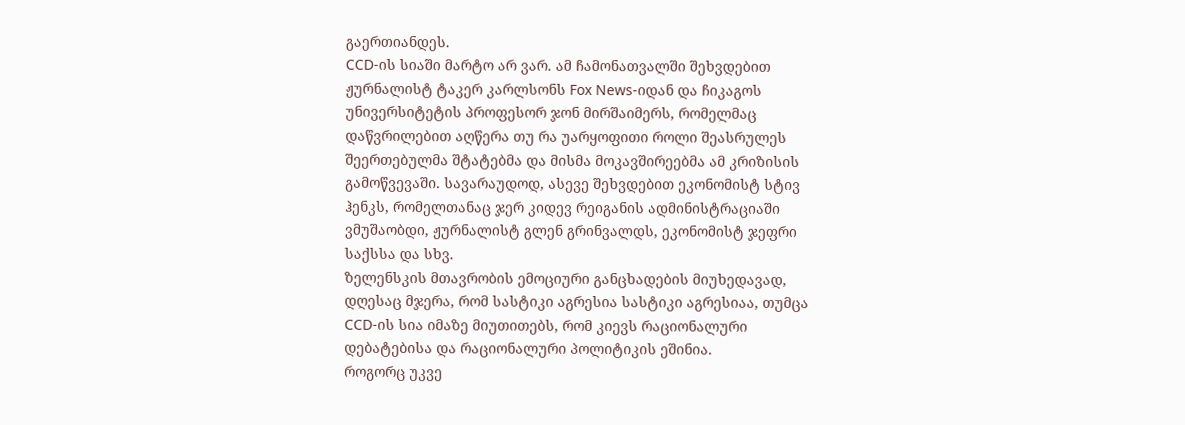გაერთიანდეს.
CCD-ის სიაში მარტო არ ვარ. ამ ჩამონათვალში შეხვდებით ჟურნალისტ ტაკერ კარლსონს Fox News-იდან და ჩიკაგოს უნივერსიტეტის პროფესორ ჯონ მირშაიმერს, რომელმაც დაწვრილებით აღწერა თუ რა უარყოფითი როლი შეასრულეს შეერთებულმა შტატებმა და მისმა მოკავშირეებმა ამ კრიზისის გამოწვევაში. სავარაუდოდ, ასევე შეხვდებით ეკონომისტ სტივ ჰენკს, რომელთანაც ჯერ კიდევ რეიგანის ადმინისტრაციაში ვმუშაობდი, ჟურნალისტ გლენ გრინვალდს, ეკონომისტ ჯეფრი საქსსა და სხვ.
ზელენსკის მთავრობის ემოციური განცხადების მიუხედავად, დღესაც მჯერა, რომ სასტიკი აგრესია სასტიკი აგრესიაა, თუმცა CCD-ის სია იმაზე მიუთითებს, რომ კიევს რაციონალური დებატებისა და რაციონალური პოლიტიკის ეშინია.
როგორც უკვე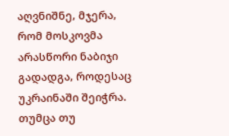აღვნიშნე, მჯერა, რომ მოსკოვმა არასწორი ნაბიჯი გადადგა, როდესაც უკრაინაში შეიჭრა. თუმცა თუ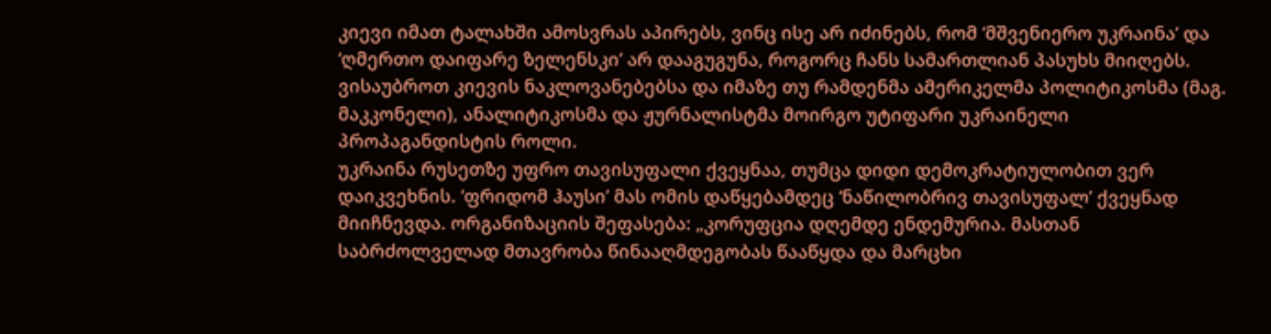კიევი იმათ ტალახში ამოსვრას აპირებს, ვინც ისე არ იძინებს, რომ ‘მშვენიერო უკრაინა’ და ‘ღმერთო დაიფარე ზელენსკი’ არ დააგუგუნა, როგორც ჩანს სამართლიან პასუხს მიიღებს. ვისაუბროთ კიევის ნაკლოვანებებსა და იმაზე თუ რამდენმა ამერიკელმა პოლიტიკოსმა (მაგ. მაკკონელი), ანალიტიკოსმა და ჟურნალისტმა მოირგო უტიფარი უკრაინელი პროპაგანდისტის როლი.
უკრაინა რუსეთზე უფრო თავისუფალი ქვეყნაა, თუმცა დიდი დემოკრატიულობით ვერ დაიკვეხნის. ‘ფრიდომ ჰაუსი’ მას ომის დაწყებამდეც ‘ნაწილობრივ თავისუფალ’ ქვეყნად მიიჩნევდა. ორგანიზაციის შეფასება: „კორუფცია დღემდე ენდემურია. მასთან საბრძოლველად მთავრობა წინააღმდეგობას წააწყდა და მარცხი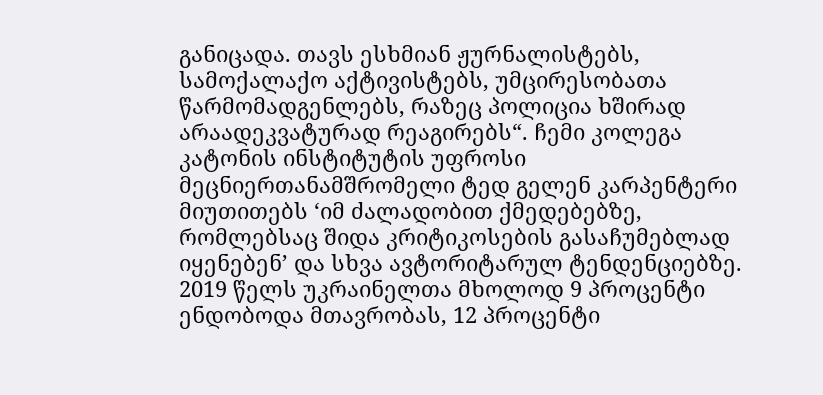განიცადა. თავს ესხმიან ჟურნალისტებს, სამოქალაქო აქტივისტებს, უმცირესობათა წარმომადგენლებს, რაზეც პოლიცია ხშირად არაადეკვატურად რეაგირებს“. ჩემი კოლეგა კატონის ინსტიტუტის უფროსი მეცნიერთანამშრომელი ტედ გელენ კარპენტერი მიუთითებს ‘იმ ძალადობით ქმედებებზე, რომლებსაც შიდა კრიტიკოსების გასაჩუმებლად იყენებენ’ და სხვა ავტორიტარულ ტენდენციებზე. 2019 წელს უკრაინელთა მხოლოდ 9 პროცენტი ენდობოდა მთავრობას, 12 პროცენტი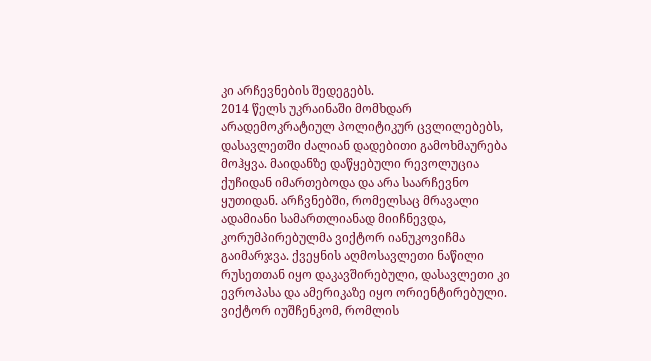კი არჩევნების შედეგებს.
2014 წელს უკრაინაში მომხდარ არადემოკრატიულ პოლიტიკურ ცვლილებებს, დასავლეთში ძალიან დადებითი გამოხმაურება მოჰყვა. მაიდანზე დაწყებული რევოლუცია ქუჩიდან იმართებოდა და არა საარჩევნო ყუთიდან. არჩვნებში, რომელსაც მრავალი ადამიანი სამართლიანად მიიჩნევდა, კორუმპირებულმა ვიქტორ იანუკოვიჩმა გაიმარჯვა. ქვეყნის აღმოსავლეთი ნაწილი რუსეთთან იყო დაკავშირებული, დასავლეთი კი ევროპასა და ამერიკაზე იყო ორიენტირებული. ვიქტორ იუშჩენკომ, რომლის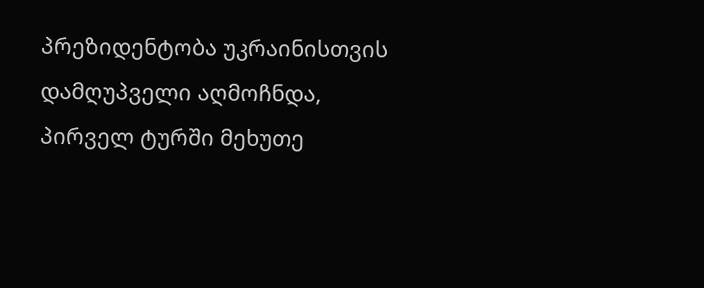პრეზიდენტობა უკრაინისთვის დამღუპველი აღმოჩნდა, პირველ ტურში მეხუთე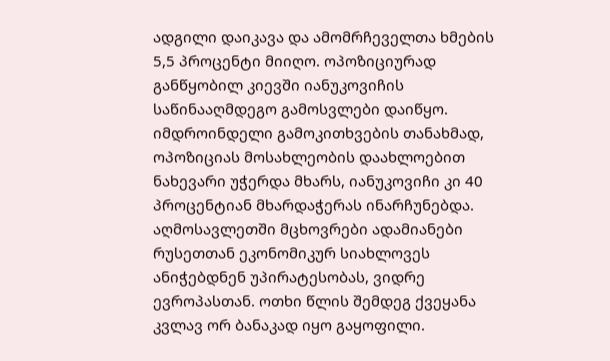ადგილი დაიკავა და ამომრჩეველთა ხმების 5,5 პროცენტი მიიღო. ოპოზიციურად განწყობილ კიევში იანუკოვიჩის საწინააღმდეგო გამოსვლები დაიწყო. იმდროინდელი გამოკითხვების თანახმად, ოპოზიციას მოსახლეობის დაახლოებით ნახევარი უჭერდა მხარს, იანუკოვიჩი კი 40 პროცენტიან მხარდაჭერას ინარჩუნებდა. აღმოსავლეთში მცხოვრები ადამიანები რუსეთთან ეკონომიკურ სიახლოვეს ანიჭებდნენ უპირატესობას, ვიდრე ევროპასთან. ოთხი წლის შემდეგ ქვეყანა კვლავ ორ ბანაკად იყო გაყოფილი.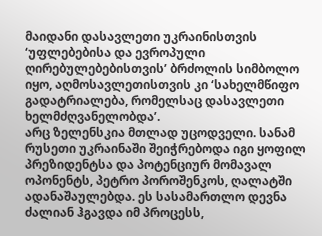მაიდანი დასავლეთი უკრაინისთვის ‘უფლებებისა და ევროპული ღირებულებებისთვის’ ბრძოლის სიმბოლო იყო, აღმოსავლეთისთვის კი ‘სახელმწიფო გადატრიალება, რომელსაც დასავლეთი ხელმძღვანელობდა’.
არც ზელენსკია მთლად უცოდველი. სანამ რუსეთი უკრაინაში შეიჭრებოდა იგი ყოფილ პრეზიდენტსა და პოტენციურ მომავალ ოპონენტს, პეტრო პოროშენკოს, ღალატში ადანაშაულებდა. ეს სასამართლო დევნა ძალიან ჰგავდა იმ პროცესს,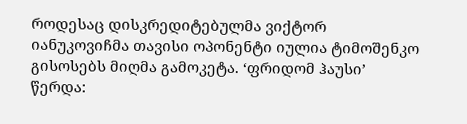როდესაც დისკრედიტებულმა ვიქტორ იანუკოვიჩმა თავისი ოპონენტი იულია ტიმოშენკო გისოსებს მიღმა გამოკეტა. ‘ფრიდომ ჰაუსი’ წერდა: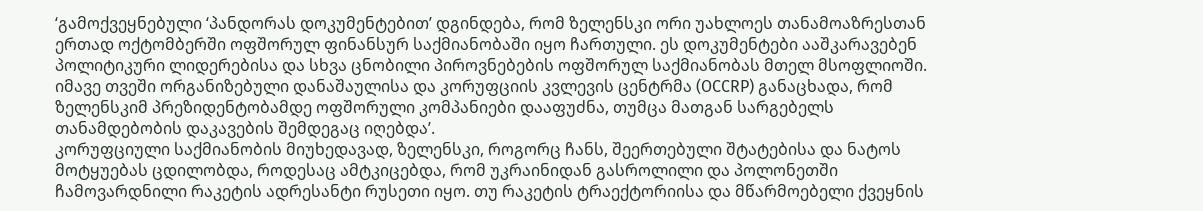‘გამოქვეყნებული ‘პანდორას დოკუმენტებით’ დგინდება, რომ ზელენსკი ორი უახლოეს თანამოაზრესთან ერთად ოქტომბერში ოფშორულ ფინანსურ საქმიანობაში იყო ჩართული. ეს დოკუმენტები ააშკარავებენ პოლიტიკური ლიდერებისა და სხვა ცნობილი პიროვნებების ოფშორულ საქმიანობას მთელ მსოფლიოში. იმავე თვეში ორგანიზებული დანაშაულისა და კორუფციის კვლევის ცენტრმა (OCCRP) განაცხადა, რომ ზელენსკიმ პრეზიდენტობამდე ოფშორული კომპანიები დააფუძნა, თუმცა მათგან სარგებელს თანამდებობის დაკავების შემდეგაც იღებდა’.
კორუფციული საქმიანობის მიუხედავად, ზელენსკი, როგორც ჩანს, შეერთებული შტატებისა და ნატოს მოტყუებას ცდილობდა, როდესაც ამტკიცებდა, რომ უკრაინიდან გასროლილი და პოლონეთში ჩამოვარდნილი რაკეტის ადრესანტი რუსეთი იყო. თუ რაკეტის ტრაექტორიისა და მწარმოებელი ქვეყნის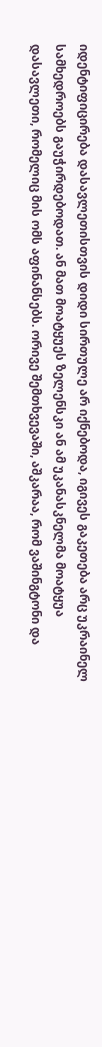იდენტიფიცირება დასავლეთისთვის დიდი სირთულე არ იქნებოდა, იგივეს გაკეთება არც უკრაინელ სამხედროებს გაუჭირდებოდათ. ან მათ მოატყუეს ზელენსკი ან ამ უკანასკნელმა მოატყუა დასავლეთი, რომელიც მის ომს აფინანსებს. ორივე შემთხვევაში, აშკარაა, რომ ვაშინგტონი და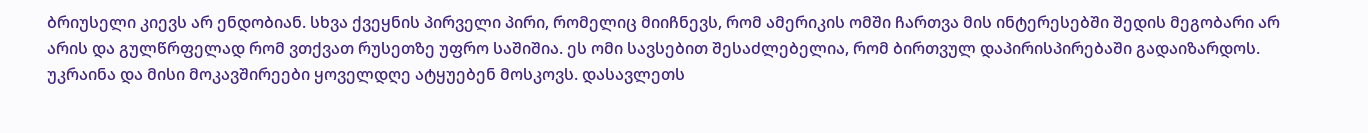ბრიუსელი კიევს არ ენდობიან. სხვა ქვეყნის პირველი პირი, რომელიც მიიჩნევს, რომ ამერიკის ომში ჩართვა მის ინტერესებში შედის მეგობარი არ არის და გულწრფელად რომ ვთქვათ რუსეთზე უფრო საშიშია. ეს ომი სავსებით შესაძლებელია, რომ ბირთვულ დაპირისპირებაში გადაიზარდოს.
უკრაინა და მისი მოკავშირეები ყოველდღე ატყუებენ მოსკოვს. დასავლეთს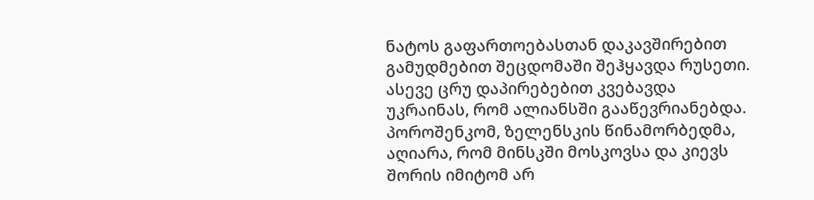ნატოს გაფართოებასთან დაკავშირებით გამუდმებით შეცდომაში შეჰყავდა რუსეთი. ასევე ცრუ დაპირებებით კვებავდა უკრაინას, რომ ალიანსში გააწევრიანებდა. პოროშენკომ, ზელენსკის წინამორბედმა, აღიარა, რომ მინსკში მოსკოვსა და კიევს შორის იმიტომ არ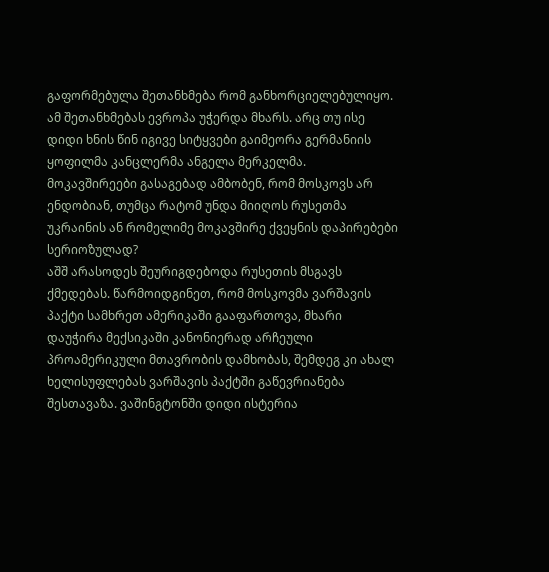გაფორმებულა შეთანხმება რომ განხორციელებულიყო. ამ შეთანხმებას ევროპა უჭერდა მხარს. არც თუ ისე დიდი ხნის წინ იგივე სიტყვები გაიმეორა გერმანიის ყოფილმა კანცლერმა ანგელა მერკელმა. მოკავშირეები გასაგებად ამბობენ, რომ მოსკოვს არ ენდობიან, თუმცა რატომ უნდა მიიღოს რუსეთმა უკრაინის ან რომელიმე მოკავშირე ქვეყნის დაპირებები სერიოზულად?
აშშ არასოდეს შეურიგდებოდა რუსეთის მსგავს ქმედებას. წარმოიდგინეთ, რომ მოსკოვმა ვარშავის პაქტი სამხრეთ ამერიკაში გააფართოვა, მხარი დაუჭირა მექსიკაში კანონიერად არჩეული პროამერიკული მთავრობის დამხობას, შემდეგ კი ახალ ხელისუფლებას ვარშავის პაქტში გაწევრიანება შესთავაზა. ვაშინგტონში დიდი ისტერია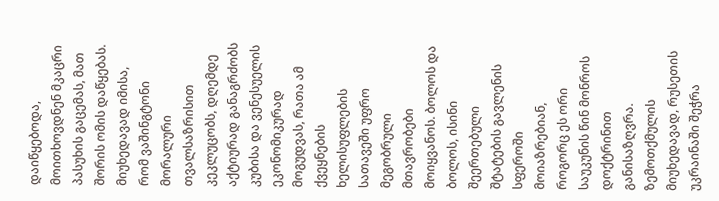დაიწყებოდა, მოითხოვდნენ მკაცრი პასუხის გაცემას, მათ შორის ომის დაწყებას. მიუხედავად იმისა, რომ ვაშინგტონი მორალური თვალსაზრისით კეკლუცობს, დღემდე აქტიურად განაგრძობს კუბისა და ვენესუელის ეკონომიკურად მოგუდვას, რათა ამ ქვეყნების ხელისუფლების სათავეში უფრო მეგობრული მთავრობები მოიყვანოს. ბოლოს და ბოლოს, ისინი შეერთებული შტატების გავლენის სფეროში მოიაზრებიან, როგორც ეს ორი საუკუნის წინ მონროს დოქტრინით განისაზღვრა.
ზემოთქმულის მიუხედავად, რუსეთის უკრაინაში შეჭრა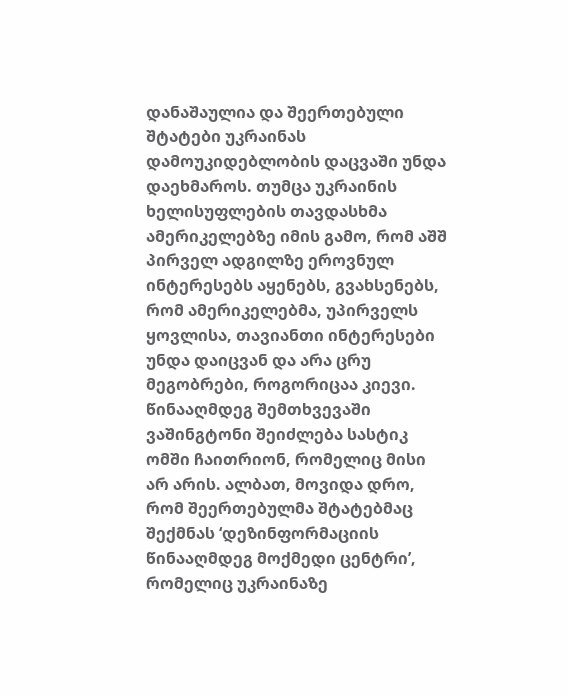დანაშაულია და შეერთებული შტატები უკრაინას დამოუკიდებლობის დაცვაში უნდა დაეხმაროს. თუმცა უკრაინის ხელისუფლების თავდასხმა ამერიკელებზე იმის გამო, რომ აშშ პირველ ადგილზე ეროვნულ ინტერესებს აყენებს, გვახსენებს, რომ ამერიკელებმა, უპირველს ყოვლისა, თავიანთი ინტერესები უნდა დაიცვან და არა ცრუ მეგობრები, როგორიცაა კიევი. წინააღმდეგ შემთხვევაში ვაშინგტონი შეიძლება სასტიკ ომში ჩაითრიონ, რომელიც მისი არ არის. ალბათ, მოვიდა დრო, რომ შეერთებულმა შტატებმაც შექმნას ‘დეზინფორმაციის წინააღმდეგ მოქმედი ცენტრი’, რომელიც უკრაინაზე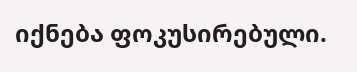იქნება ფოკუსირებული.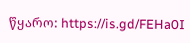წყარო: https://is.gd/FEHa0I